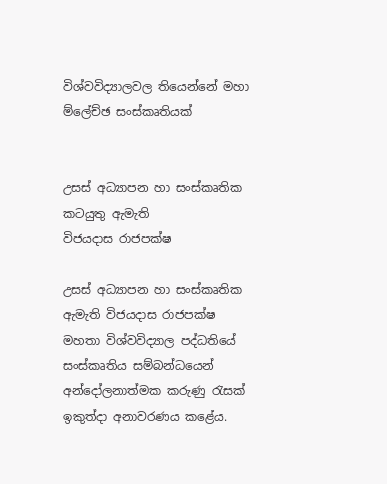විශ්වවිද්‍යාලවල තියෙන්නේ මහා ම්ලේච්ඡ සංස්කෘතියක්


උසස් අධ්‍යාපන හා සංස්කෘතික කටයුතු ඇමැති
විජයදාස රාජපක්ෂ

උසස් අධ්‍යාපන හා සංස්කෘතික ඇමැති විජයදාස රාජපක්ෂ මහතා විශ්වවිද්‍යාල පද්ධතියේ සංස්කෘතිය සම්බන්ධයෙන් අන්දෝලනාත්මක කරුණු රැසක් ඉකුත්දා අනාවරණය කළේය.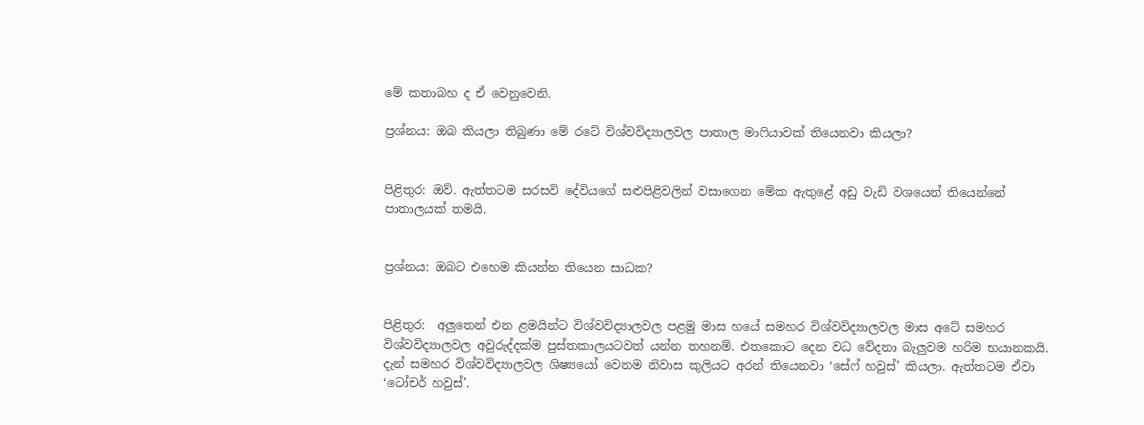මේ කතාබහ ද ඒ වෙනුවෙනි.

ප්‍රශ්නය: ඔබ කියලා තිබුණා මේ රටේ විශ්වවිද්‍යාලවල පාතාල මාෆියාවක් තියෙනවා කියලා?


පිළිතුර: ඔව්. ඇත්තටම සරසවි දේවියගේ සළුපිළිවලින් වසාගෙන මේක ඇතුළේ අඩු වැඩි වශයෙන් තියෙන්නේ පාතාලයක් තමයි.


ප්‍රශ්නය: ඔබට එහෙම කියන්න තියෙන සාධක?


පිළිතුර:  අලුතෙන් එන ළමයින්ට විශ්වවිද්‍යාලවල පළමු මාස හයේ සමහර විශ්වවිද්‍යාලවල මාස අටේ සමහර විශ්වවිද්‍යාලවල අවුරුද්දක්ම පුස්තකාලයටවත් යන්න තහනම්. එතකොට දෙන වධ වේදනා බැලුවම හරිම භයානකයි. දැන් සමහර විශ්වවිද්‍යාලවල ශිෂ්‍යයෝ වෙනම නිවාස කුලියට අරන් තියෙනවා ‘සේෆ් හවුස්’ කියලා. ඇත්තටම ඒවා ‘ටෝචර් හවුස්’.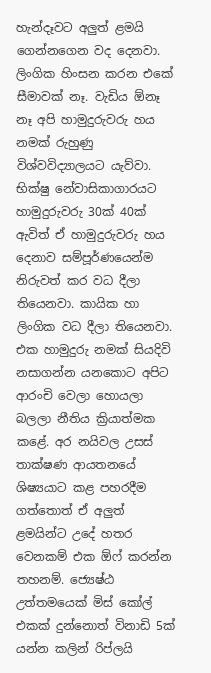හැන්දෑවට අලුත් ළමයි ගෙන්නගෙන වද දෙනවා. ලිංගික හිංසන කරන එකේ සීමාවක් නෑ. වැඩිය ඕනෑ නෑ අපි හාමුදුරුවරු හය නමක් රුහුණු විශ්වවිද්‍යාලයට යැව්වා. භික්ෂු නේවාසිකාගාරයට හාමුදුරුවරු 30ක් 40ක් ඇවිත් ඒ හාමුදුරුවරු හය දෙනාව සම්පූර්ණයෙන්ම නිරුවත් කර වධ දීලා තියෙනවා. කායික හා ලිංගික වධ දීලා තියෙනවා. එක හාමුදුරු නමක් සියදිවි නසාගන්න යනකොට අපිට ආරංචි වෙලා හොයලා බලලා නීතිය ක්‍රියාත්මක කළේ. අර නයිවල උසස් තාක්ෂණ ආයතනයේ ශිෂ්‍යයාට කළ පහරදීම ගත්තොත් ඒ අලුත් ළමයින්ට උදේ හතර වෙනකම් එක ඕෆ් කරන්න තහනම්. ජ්‍යෙෂ්ඨ උත්තමයෙක් මිස් කෝල් එකක් දුන්නොත් විනාඩි 5ක් යන්න කලින් රිප්ලයි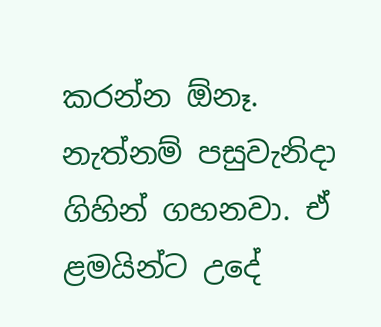කරන්න ඕනෑ. නැත්නම් පසුවැනිදා ගිහින් ගහනවා. ඒ ළමයින්ට උදේ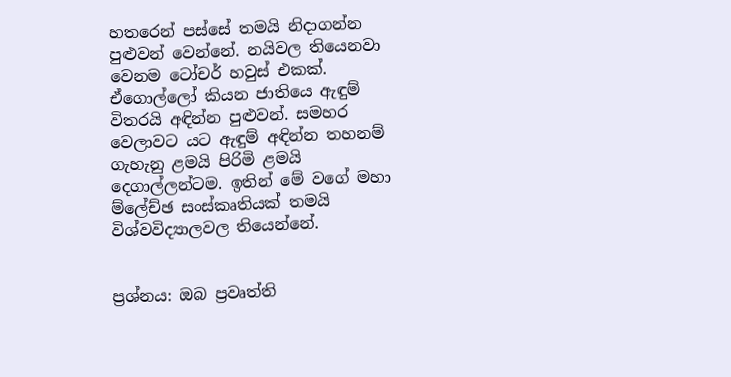හතරෙන් පස්සේ තමයි නිදාගන්න පුළුවන් වෙන්නේ. නයිවල තියෙනවා වෙනම ටෝචර් හවුස් එකක්. ඒගොල්ලෝ කියන ජාතියෙ ඇඳුම් විතරයි අඳින්න පුළුවන්. සමහර වෙලාවට යට ඇඳුම් අඳින්න තහනම් ගැහැනු ළමයි පිරිමි ළමයි දෙගාල්ලන්ටම. ඉතින් මේ වගේ මහා ම්ලේච්ඡ සංස්කෘතියක් තමයි විශ්වවිද්‍යාලවල තියෙන්නේ.


ප්‍රශ්නය: ඔබ ප්‍රවෘත්ති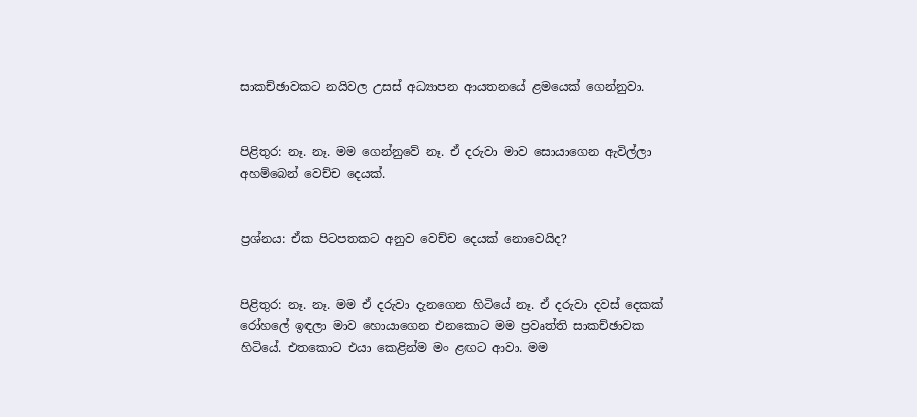සාකච්ඡාවකට නයිවල උසස් අධ්‍යාපන ආයතනයේ ළමයෙක් ගෙන්නුවා.


පිළිතුර: නෑ. නෑ. මම ගෙන්නුවේ නෑ. ඒ දරුවා මාව සොයාගෙන ඇවිල්ලා අහම්බෙන් වෙච්ච දෙයක්.


ප්‍රශ්නය: ඒක පිටපතකට අනුව වෙච්ච දෙයක් නොවෙයිද?


පිළිතුර: නෑ. නෑ. මම ඒ දරුවා දැනගෙන හිටියේ නෑ. ඒ දරුවා දවස් දෙකක් රෝහලේ ඉඳලා මාව හොයාගෙන එනකොට මම ප්‍රවෘත්ති සාකච්ඡාවක හිටියේ. එතකොට එයා කෙළින්ම මං ළඟට ආවා. මම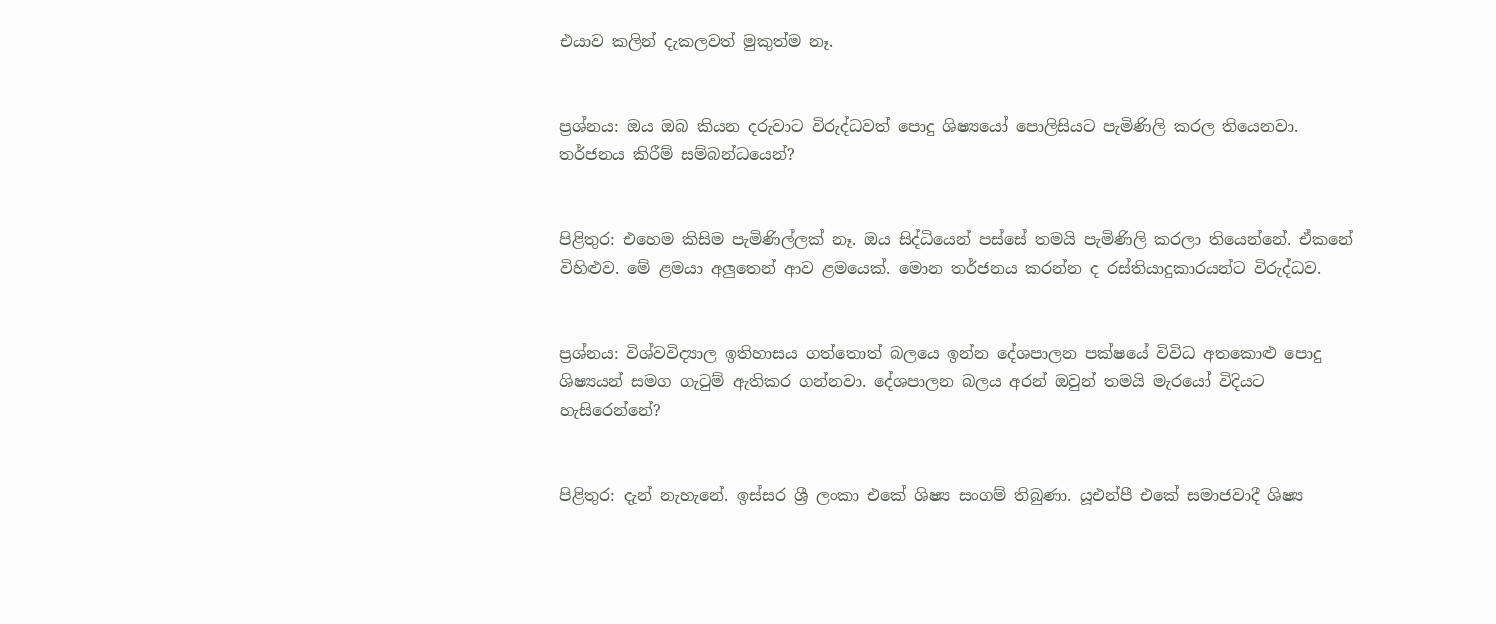එයාව කලින් දැකලවත් මුකුත්ම නෑ.


ප්‍රශ්නය: ඔය ඔබ කියන දරුවාට විරුද්ධවත් පොදු ශිෂ්‍යයෝ පොලිසියට පැමිණිලි කරල තියෙනවා. තර්ජනය කිරීම් සම්බන්ධයෙන්?


පිළිතුර: එහෙම කිසිම පැමිණිල්ලක් නෑ. ඔය සිද්ධියෙන් පස්සේ තමයි පැමිණිලි කරලා තියෙන්නේ. ඒකනේ විහිළුව. මේ ළමයා අලුතෙන් ආව ළමයෙක්. මොන තර්ජනය කරන්න ද රස්තියාදුකාරයන්ට විරුද්ධව.


ප්‍රශ්නය: විශ්වවිද්‍යාල ඉතිහාසය ගත්තොත් බලයෙ ඉන්න දේශපාලන පක්ෂයේ විවිධ අතකොළු පොදු ශිෂ්‍යයන් සමග ගැටුම් ඇතිකර ගන්නවා. දේශපාලන බලය අරන් ඔවුන් තමයි මැරයෝ විදියට හැසිරෙන්නේ?


පිළිතුර: දැන් නැහැනේ. ඉස්සර ශ්‍රී ලංකා එකේ ශිෂ්‍ය සංගම් තිබුණා. යූඑන්පී එකේ සමාජවාදී ශිෂ්‍ය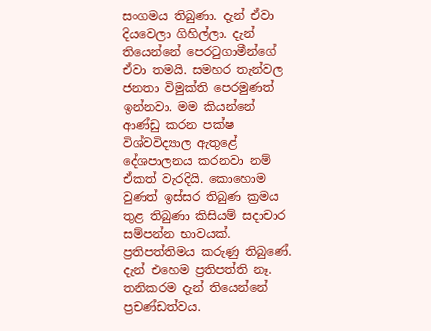සංගමය තිබුණා. දැන් ඒවා දියවෙලා ගිහිල්ලා. දැන් තියෙන්නේ පෙරටුගාමීන්ගේ ඒවා තමයි. සමහර තැන්වල ජනතා විමුක්ති පෙරමුණත් ඉන්නවා. මම කියන්නේ ආණ්ඩු කරන පක්ෂ විශ්වවිද්‍යාල ඇතුළේ දේශපාලනය කරනවා නම් ඒකත් වැරදියි. කොහොම වුණත් ඉස්සර තිබුණ ක්‍රමය තුළ තිබුණා කිසියම් සදාචාර සම්පන්න භාවයක්. ප්‍රතිපත්තිමය කරුණු තිබුණේ. දැන් එහෙම ප්‍රතිපත්ති නෑ. තනිකරම දැන් තියෙන්නේ ප්‍රචණ්ඩත්වය.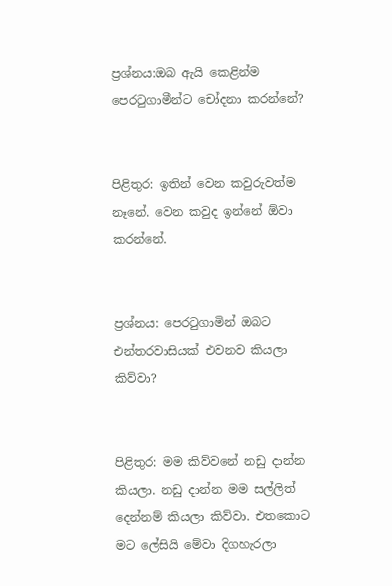ප්‍රශ්නය:ඔබ ඇයි කෙළින්ම පෙරටුගාමීන්ට චෝදනා කරන්නේ?


පිළිතුර: ඉතින් වෙන කවුරුවත්ම නෑනේ. වෙන කවුද ඉන්නේ ඕවා කරන්නේ.


ප්‍රශ්නය: පෙරටුගාමින් ඔබට එන්තරවාසියක් එවනව කියලා කිව්වා?


පිළිතුර: මම කිව්වනේ නඩු දාන්න කියලා. නඩු දාන්න මම සල්ලිත් දෙන්නම් කියලා කිව්වා. එතකොට මට ලේසියි මේවා දිගහැරලා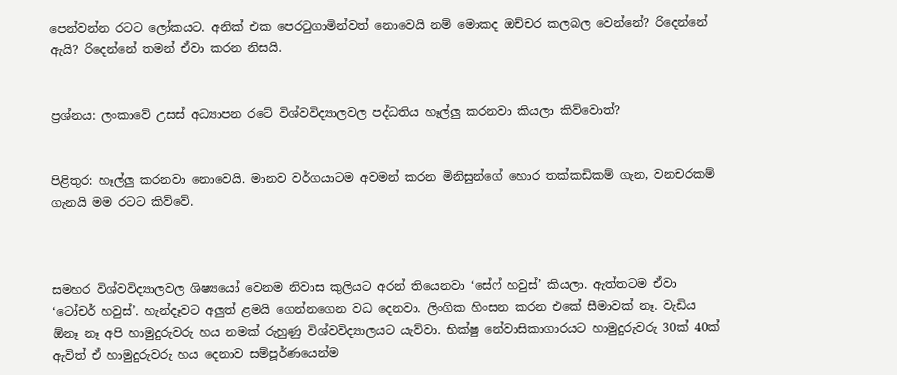පෙන්වන්න රටට ලෝකයට. අනික් එක පෙරටුගාමින්වත් නොවෙයි නම් මොකද ඔච්චර කලබල වෙන්නේ? රිදෙන්නේ ඇයි? රිදෙන්නේ තමන් ඒවා කරන නිසයි.


ප්‍රශ්නය: ලංකාවේ උසස් අධ්‍යාපන රටේ විශ්වවිද්‍යාලවල පද්ධතිය හෑල්ලු කරනවා කියලා කිව්වොත්?


පිළිතුර: හෑල්ලු කරනවා නොවෙයි. මානව වර්ගයාටම අවමන් කරන මිනිසුන්ගේ හොර තක්කඩිකම් ගැන, වනචරකම් ගැනයි මම රටට කිව්වේ.



සමහර විශ්වවිද්‍යාලවල ශිෂ්‍යයෝ වෙනම නිවාස කුලියට අරන් තියෙනවා ‘සේෆ් හවුස්’ කියලා. ඇත්තටම ඒවා ‘ටෝචර් හවුස්’. හැන්දෑවට අලුත් ළමයි ගෙන්නගෙන වධ දෙනවා. ලිංගික හිංසන කරන එකේ සීමාවක් නෑ. වැඩිය ඕනෑ නෑ අපි හාමුදුරුවරු හය නමක් රුහුණු විශ්වවිද්‍යාලයට යැව්වා. භික්ෂු නේවාසිකාගාරයට හාමුදුරුවරු 30ක් 40ක් ඇවිත් ඒ හාමුදුරුවරු හය දෙනාව සම්පූර්ණයෙන්ම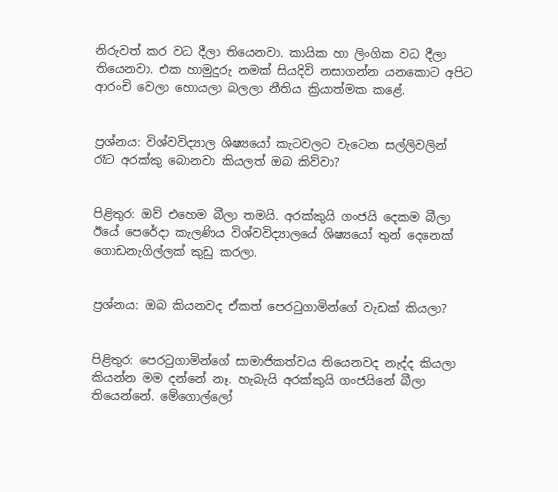නිරුවත් කර වධ දීලා තියෙනවා. කායික හා ලිංගික වධ දීලා තියෙනවා. එක හාමුදුරු නමක් සියදිවි නසාගන්න යනකොට අපිට ආරංචි වෙලා හොයලා බලලා නීතිය ක්‍රියාත්මක කළේ.


ප්‍රශ්නය: විශ්වවිද්‍යාල ශිෂ්‍යයෝ කැටවලට වැටෙන සල්ලිවලින් රෑට අරක්කු බොනවා කියලත් ඔබ කිව්වා?


පිළිතුර: ඔව් එහෙම බීලා තමයි. අරක්කුයි ගංජයි දෙකම බීලා ඊයේ පෙරේදා කැලණිය විශ්වවිද්‍යාලයේ ශිෂ්‍යයෝ තුන් දෙනෙක් ගොඩනැගිල්ලක් කුඩු කරලා.


ප්‍රශ්නය: ඔබ කියනවද ඒකත් පෙරටුගාමින්ගේ වැඩක් කියලා?


පිළිතුර: පෙරටුගාමින්ගේ සාමාජිකත්වය තියෙනවද නැද්ද කියලා කියන්න මම දන්නේ නෑ. හැබැයි අරක්කුයි ගංජයිනේ බීලා තියෙන්නේ. මේගොල්ලෝ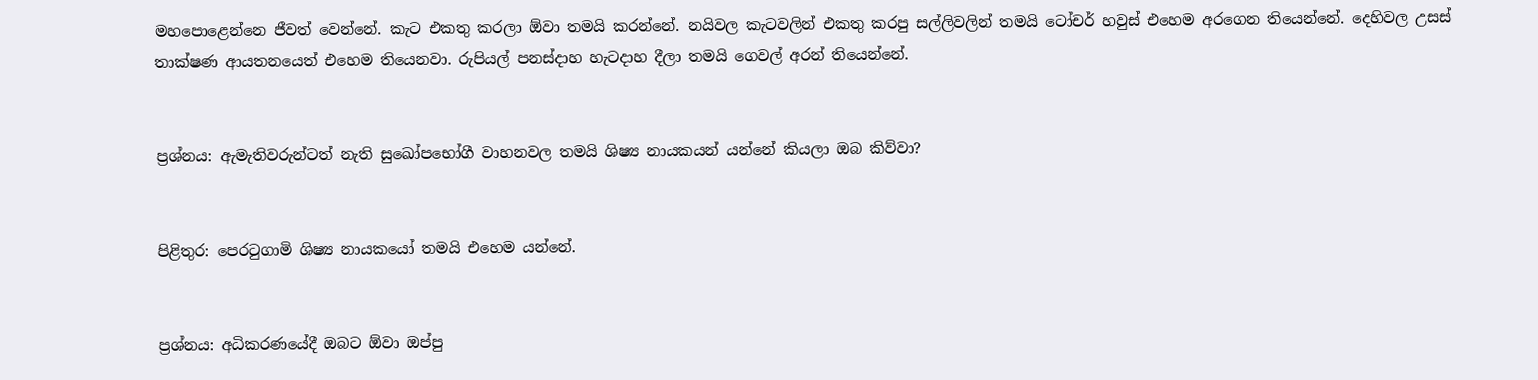මහපොළෙන්නෙ ජීවත් වෙන්නේ. කැට එකතු කරලා ඕවා තමයි කරන්නේ. නයිවල කැටවලින් එකතු කරපු සල්ලිවලින් තමයි ටෝචර් හවුස් එහෙම අරගෙන තියෙන්නේ. දෙහිවල උසස් තාක්ෂණ ආයතනයෙත් එහෙම තියෙනවා. රුපියල් පනස්දාහ හැටදාහ දීලා තමයි ගෙවල් අරන් තියෙන්නේ.


ප්‍රශ්නය: ඇමැතිවරුන්ටත් නැති සුඛෝපභෝගී වාහනවල තමයි ශිෂ්‍ය නායකයන් යන්නේ කියලා ඔබ කිව්වා?


පිළිතුර: පෙරටුගාමි ශිෂ්‍ය නායකයෝ තමයි එහෙම යන්නේ.


ප්‍රශ්නය: අධිකරණයේදී ඔබට ඕවා ඔප්පු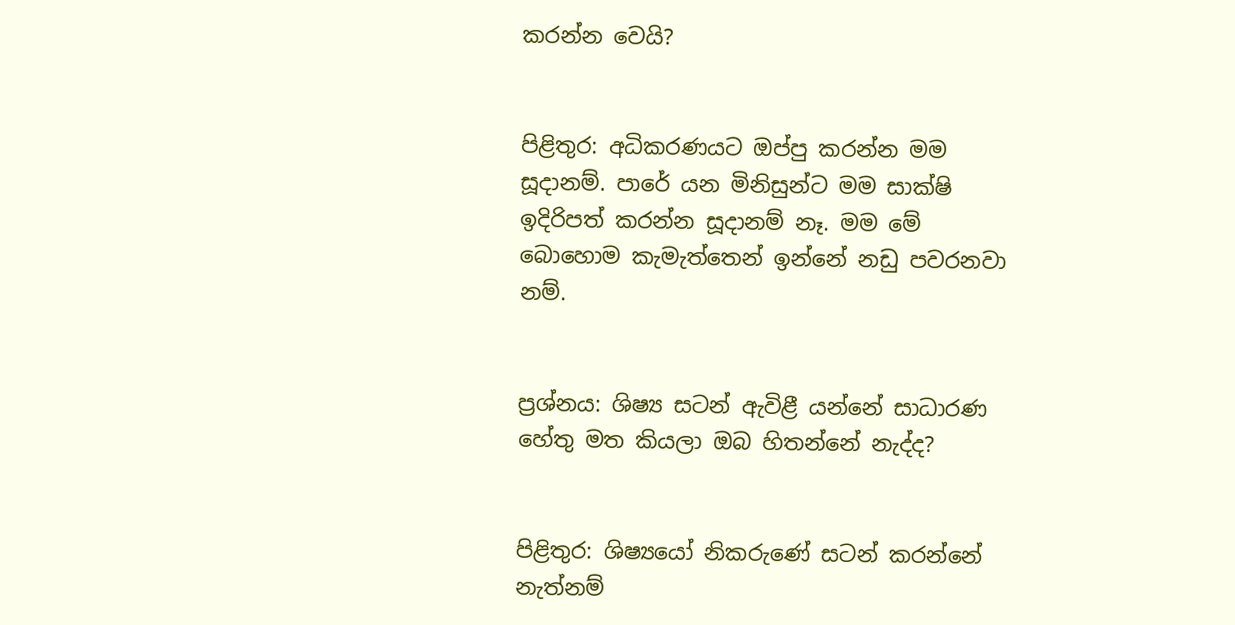කරන්න වෙයි?


පිළිතුර: අධිකරණයට ඔප්පු කරන්න මම සූදානම්. පාරේ යන මිනිසුන්ට මම සාක්ෂි ඉදිරිපත් කරන්න සූදානම් නෑ. මම මේ බොහොම කැමැත්තෙන් ඉන්නේ නඩු පවරනවා නම්.


ප්‍රශ්නය: ශිෂ්‍ය සටන් ඇවිළී යන්නේ සාධාරණ හේතු මත කියලා ඔබ හිතන්නේ නැද්ද?


පිළිතුර: ශිෂ්‍යයෝ නිකරුණේ සටන් කරන්නේ නැත්නම්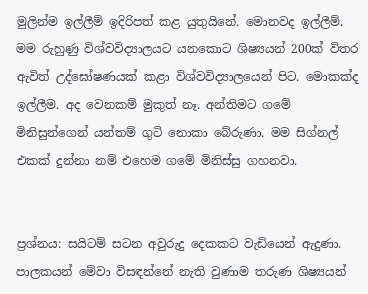මුලින්ම ඉල්ලීම් ඉදිරිපත් කළ යුතුයිනේ. මොනවද ඉල්ලීම්. මම රුහුණු විශ්වවිද්‍යාලයට යනකොට ශිෂ්‍යයන් 200ක් විතර ඇවිත් උද්ඝෝෂණයක් කළා විශ්වවිද්‍යාලයෙන් පිට. මොකක්ද ඉල්ලීම. අද වෙනකම් මුකුත් නෑ. අන්තිමට ගමේ මිනිසුන්ගෙන් යන්තම් ගුටි නොකා බේරුණා. මම සිග්නල් එකක් දුන්නා නම් එහෙම ගමේ මිනිස්සු ගහනවා.


ප්‍රශ්නය: සයිටම් සටන අවුරුදු දෙකකට වැඩියෙන් ඇදුණා. පාලකයන් මේවා විසඳන්නේ නැති වුණාම තරුණ ශිෂ්‍යයන්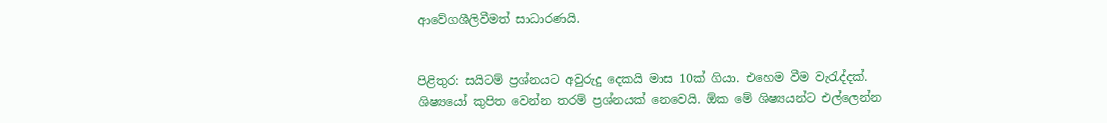ආවේගශීලිවීමත් සාධාරණයි.


පිළිතුර: සයිටම් ප්‍රශ්නයට අවුරුදු දෙකයි මාස 10ක් ගියා. එහෙම වීම වැරැද්දක්. ශිෂ්‍යයෝ කුපිත වෙන්න තරම් ප්‍රශ්නයක් නෙවෙයි. ඕක මේ ශිෂ්‍යයන්ට එල්ලෙන්න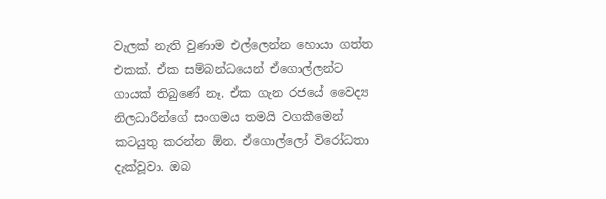වැලක් නැති වුණාම එල්ලෙන්න හොයා ගත්ත එකක්. ඒක සම්බන්ධයෙන් ඒගොල්ලන්ට ගායක් තිබුණේ නෑ. ඒක ගැන රජයේ වෛද්‍ය නිලධාරීන්ගේ සංගමය තමයි වගකීමෙන් කටයුතු කරන්න ඕන. ඒගොල්ලෝ විරෝධතා දැක්වූවා. ඔබ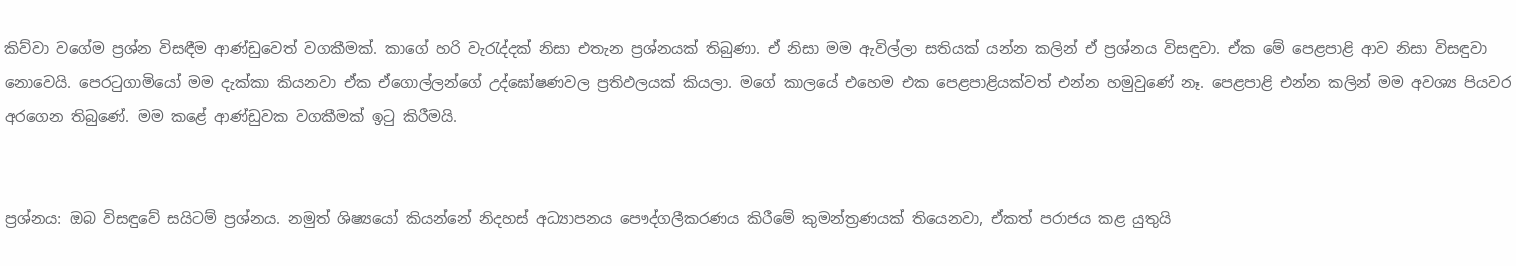කිව්වා වගේම ප්‍රශ්න විසඳීම ආණ්ඩුවෙත් වගකීමක්. කාගේ හරි වැරැද්දක් නිසා එතැන ප්‍රශ්නයක් තිබුණා. ඒ නිසා මම ඇවිල්ලා සතියක් යන්න කලින් ඒ ප්‍රශ්නය විසඳුවා. ඒක මේ පෙළපාළි ආව නිසා විසඳුවා නොවෙයි. පෙරටුගාමියෝ මම දැක්කා කියනවා ඒක ඒගොල්ලන්ගේ උද්ඝෝෂණවල ප්‍රතිඵලයක් කියලා. මගේ කාලයේ එහෙම එක පෙළපාළියක්වත් එන්න හමුවුණේ නෑ. පෙළපාළි එන්න කලින් මම අවශ්‍ය පියවර අරගෙන තිබුණේ. මම කළේ ආණ්ඩුවක වගකීමක් ඉටු කිරීමයි.


ප්‍රශ්නය: ඔබ විසඳුවේ සයිටම් ප්‍රශ්නය. නමුත් ශිෂ්‍යයෝ කියන්නේ නිදහස් අධ්‍යාපනය පෞද්ගලීකරණය කිරීමේ කුමන්ත්‍රණයක් තියෙනවා, ඒකත් පරාජය කළ යුතුයි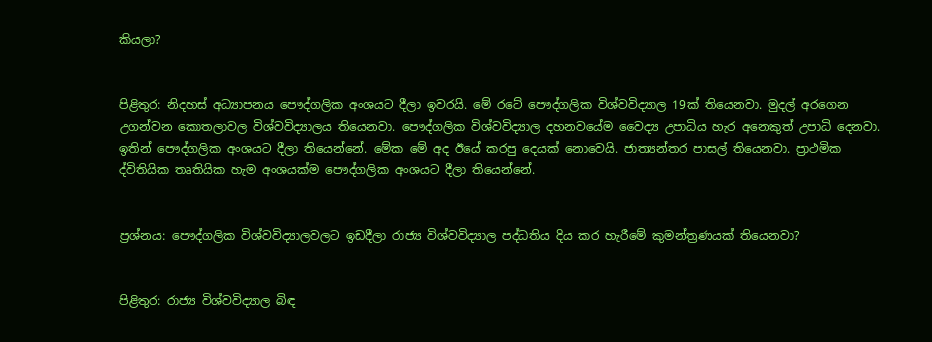කියලා?


පිළිතුර: නිදහස් අධ්‍යාපනය පෞද්ගලික අංශයට දීලා ඉවරයි. මේ රටේ පෞද්ගලික විශ්වවිද්‍යාල 19ක් තියෙනවා. මුදල් අරගෙන උගන්වන කොතලාවල විශ්වවිද්‍යාලය තියෙනවා. පෞද්ගලික විශ්වවිද්‍යාල දහනවයේම වෛද්‍ය උපාධිය හැර අනෙකුත් උපාධි දෙනවා. ඉතින් පෞද්ගලික අංශයට දීලා තියෙන්නේ. මේක මේ අද ඊයේ කරපු දෙයක් නොවෙයි. ජාත්‍යන්තර පාසල් තියෙනවා. ප්‍රාථමික ද්විතියික තෘතියික හැම අංශයක්ම පෞද්ගලික අංශයට දීලා තියෙන්නේ.


ප්‍රශ්නය: පෞද්ගලික විශ්වවිද්‍යාලවලට ඉඩදීලා රාජ්‍ය විශ්වවිද්‍යාල පද්ධතිය දිය කර හැරීමේ කුමන්ත්‍රණයක් තියෙනවා?


පිළිතුර: රාජ්‍ය විශ්වවිද්‍යාල බිඳ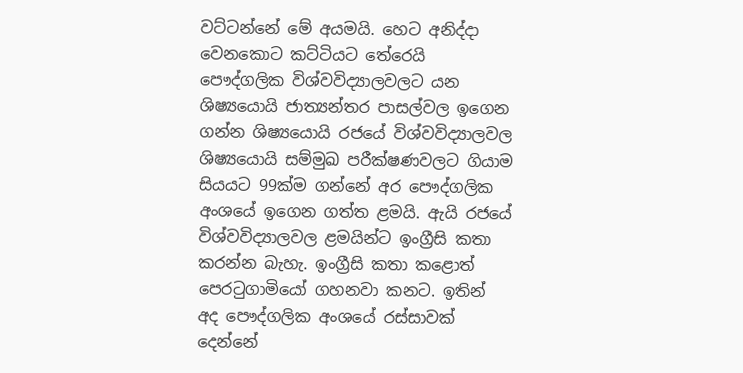වට්ටන්නේ මේ අයමයි. හෙට අනිද්දා වෙනකොට කට්ටියට තේරෙයි පෞද්ගලික විශ්වවිද්‍යාලවලට යන ශිෂ්‍යයොයි ජාත්‍යන්තර පාසල්වල ඉගෙන ගන්න ශිෂ්‍යයොයි රජයේ විශ්වවිද්‍යාලවල ශිෂ්‍යයොයි සම්මුඛ පරීක්ෂණවලට ගියාම සියයට 99ක්ම ගන්නේ අර පෞද්ගලික අංශයේ ඉගෙන ගත්ත ළමයි. ඇයි රජයේ විශ්වවිද්‍යාලවල ළමයින්ට ඉංග්‍රීසි කතා කරන්න බැහැ. ඉංග්‍රීසි කතා කළොත් පෙරටුගාමියෝ ගහනවා කනට. ඉතින් අද පෞද්ගලික අංශයේ රස්සාවක් දෙන්නේ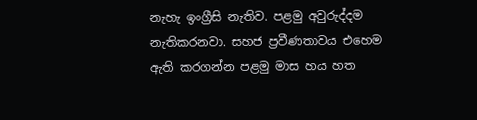නැහැ ඉංග්‍රීසි නැතිව. පළමු අවුරුද්දම නැතිකරනවා. සහජ ප්‍රවීණතාවය එහෙම ඇති කරගන්න පළමු මාස හය හත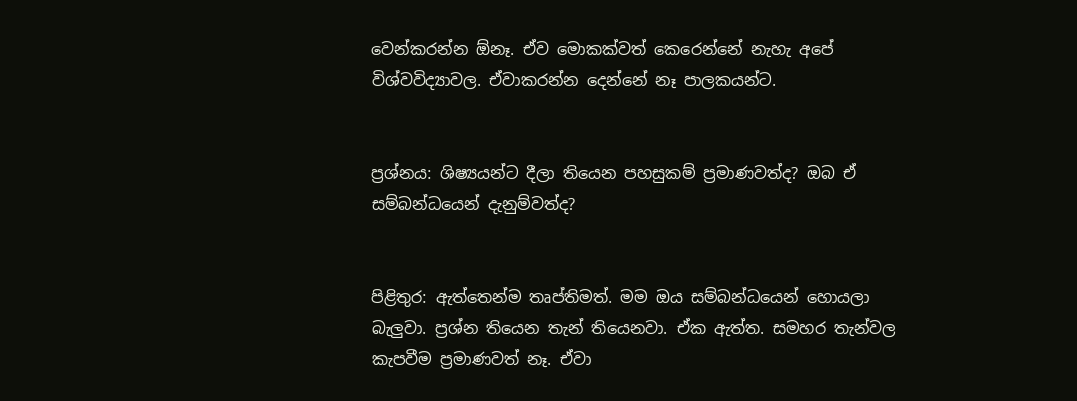වෙන්කරන්න ඕනෑ. ඒව මොකක්වත් කෙරෙන්නේ නැහැ අපේ විශ්වවිද්‍යාවල. ඒවාකරන්න දෙන්නේ නෑ පාලකයන්ට.


ප්‍රශ්නය: ශිෂ්‍යයන්ට දීලා තියෙන පහසුකම් ප්‍රමාණවත්ද? ඔබ ඒ සම්බන්ධයෙන් දැනුම්වත්ද?


පිළිතුර: ඇත්තෙන්ම තෘප්තිමත්. මම ඔය සම්බන්ධයෙන් හොයලා බැලුවා. ප්‍රශ්න තියෙන තැන් තියෙනවා. ඒක ඇත්ත. සමහර තැන්වල කැපවීම ප්‍රමාණවත් නෑ. ඒවා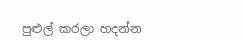පුළුල් කරලා හදන්න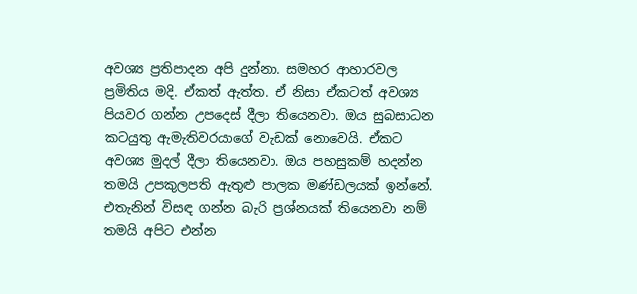අවශ්‍ය ප්‍රතිපාදන අපි දුන්නා. සමහර ආහාරවල ප්‍රමිතිය මදි. ඒකත් ඇත්ත. ඒ නිසා ඒකටත් අවශ්‍ය පියවර ගන්න උපදෙස් දීලා තියෙනවා. ඔය සුබසාධන කටයුතු ඇමැතිවරයාගේ වැඩක් නොවෙයි. ඒකට අවශ්‍ය මුදල් දීලා තියෙනවා. ඔය පහසුකම් හදන්න තමයි උපකුලපති ඇතුළු පාලක මණ්ඩලයක් ඉන්නේ. එතැනින් විසඳ ගන්න බැරි ප්‍රශ්නයක් තියෙනවා නම් තමයි අපිට එන්න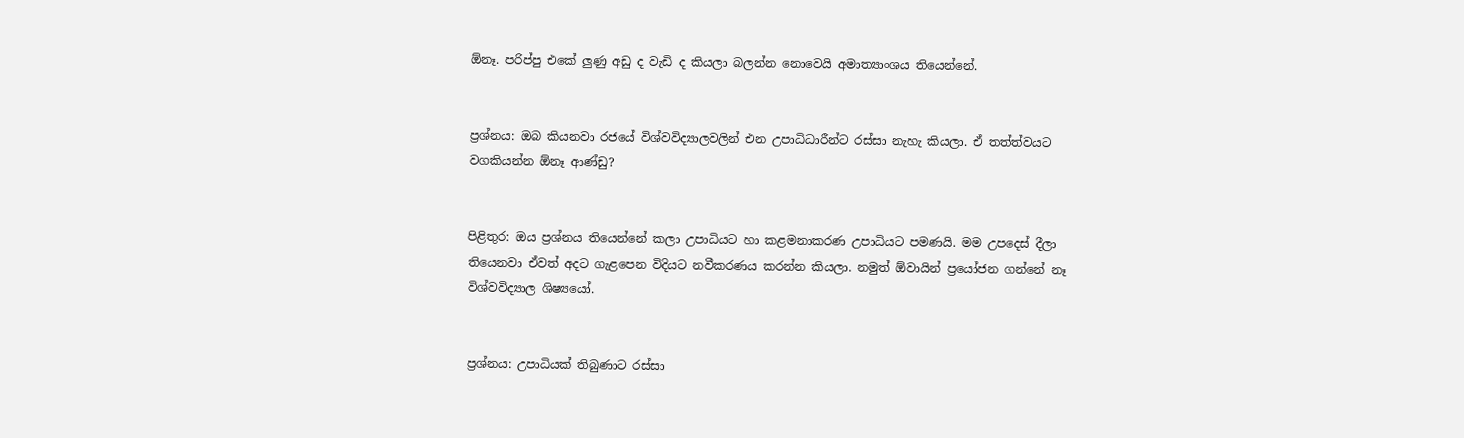ඕනෑ. පරිප්පු එකේ ලුණු අඩු ද වැඩි ද කියලා බලන්න නොවෙයි අමාත්‍යාංශය තියෙන්නේ.


ප්‍රශ්නය: ඔබ කියනවා රජයේ විශ්වවිද්‍යාලවලින් එන උපාධිධාරීන්ට රස්සා නැහැ කියලා. ඒ තත්ත්වයට වගකියන්න ඕනෑ ආණ්ඩු?


පිළිතුර: ඔය ප්‍රශ්නය තියෙන්නේ කලා උපාධියට හා කළමනාකරණ උපාධියට පමණයි. මම උපදෙස් දීලා තියෙනවා ඒවත් අදට ගැළපෙන විදියට නවීකරණය කරන්න කියලා. නමුත් ඕවායින් ප්‍රයෝජන ගන්නේ නෑ විශ්වවිද්‍යාල ශිෂ්‍යයෝ.


ප්‍රශ්නය: උපාධියක් තිබුණාට රස්සා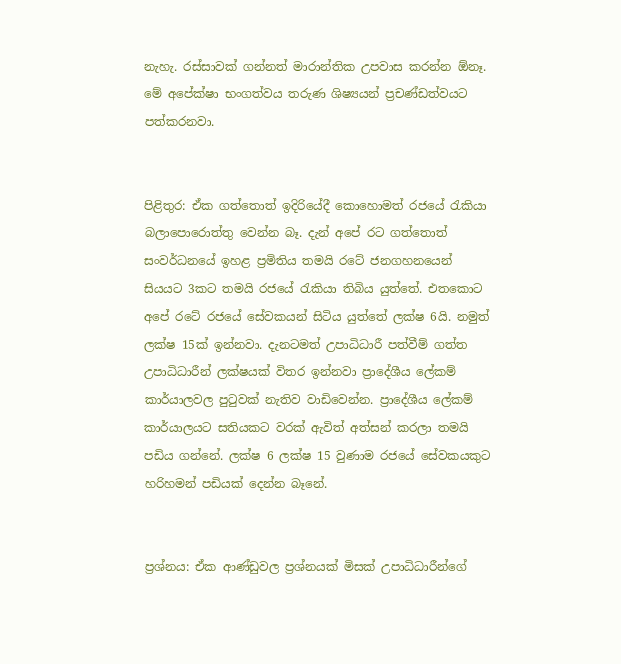නැහැ. රස්සාවක් ගන්නත් මාරාන්තික උපවාස කරන්න ඕනෑ. මේ අපේක්ෂා භංගත්වය තරුණ ශිෂ්‍යයන් ප්‍රචණ්ඩත්වයට පත්කරනවා.


පිළිතුර: ඒක ගත්තොත් ඉදිරියේදී කොහොමත් රජයේ රැකියා බලාපොරොත්තු වෙන්න බෑ. දැන් අපේ රට ගත්තොත් සංවර්ධනයේ ඉහළ ප්‍රමිතිය තමයි රටේ ජනගහනයෙන් සියයට 3කට තමයි රජයේ රැකියා තිබිය යුත්තේ. එතකොට අපේ රටේ රජයේ සේවකයන් සිටිය යුත්තේ ලක්ෂ 6යි. නමුත් ලක්ෂ 15ක් ඉන්නවා. දැනටමත් උපාධිධාරී පත්වීම් ගත්ත උපාධිධාරීන් ලක්ෂයක් විතර ඉන්නවා ප්‍රාදේශීය ලේකම් කාර්යාලවල පුටුවක් නැතිව වාඩිවෙන්න. ප්‍රාදේශීය ලේකම් කාර්යාලයට සතියකට වරක් ඇවිත් අත්සන් කරලා තමයි පඩිය ගන්නේ. ලක්ෂ 6 ලක්ෂ 15 වුණාම රජයේ සේවකයකුට හරිහමන් පඩියක් දෙන්න බෑනේ.


ප්‍රශ්නය: ඒක ආණ්ඩුවල ප්‍රශ්නයක් මිසක් උපාධිධාරීන්ගේ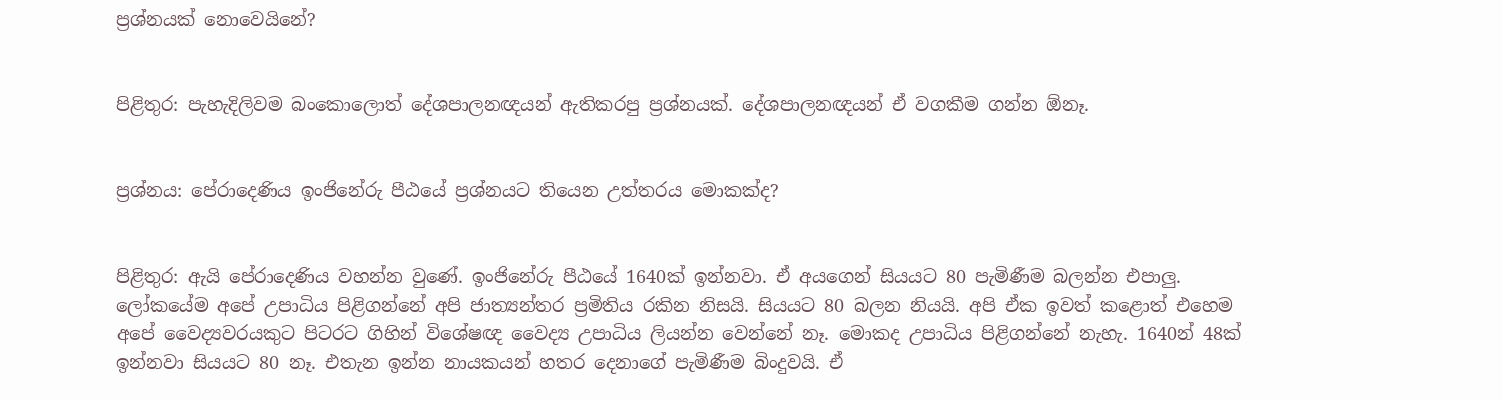ප්‍රශ්නයක් නොවෙයිනේ?


පිළිතුර: පැහැදිලිවම බංකොලොත් දේශපාලනඥයන් ඇතිකරපු ප්‍රශ්නයක්. දේශපාලනඥයන් ඒ වගකීම ගන්න ඕනෑ.


ප්‍රශ්නය: පේරාදෙණිය ඉංජිනේරු පීඨයේ ප්‍රශ්නයට තියෙන උත්තරය මොකක්ද?


පිළිතුර: ඇයි පේරාදෙණිය වහන්න වුණේ. ඉංජිනේරු පීඨයේ 1640ක් ඉන්නවා. ඒ අයගෙන් සියයට 80 පැමිණීම බලන්න එපාලු. ලෝකයේම අපේ උපාධිය පිළිගන්නේ අපි ජාත්‍යන්තර ප්‍රමිතිය රකින නිසයි. සියයට 80 බලන නියයි. අපි ඒක ඉවත් කළොත් එහෙම අපේ වෛද්‍යවරයකුට පිටරට ගිහින් විශේෂඥ වෛද්‍ය උපාධිය ලියන්න වෙන්නේ නෑ. මොකද උපාධිය පිළිගන්නේ නැහැ. 1640න් 48ක් ඉන්නවා සියයට 80 නෑ. එතැන ඉන්න නායකයන් හතර දෙනාගේ පැමිණීම බිංදුවයි. ඒ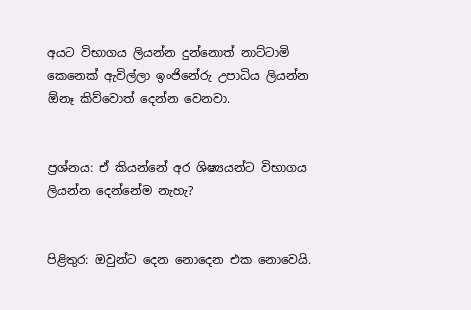අයට විභාගය ලියන්න දුන්නොත් නාට්ටාමි කෙනෙක් ඇවිල්ලා ඉංජිනේරු උපාධිය ලියන්න ඕනෑ කිව්වොත් දෙන්න වෙනවා.


ප්‍රශ්නය: ඒ කියන්නේ අර ශිෂ්‍යයන්ට විභාගය ලියන්න දෙන්නේම නැහැ?


පිළිතුර: ඔවුන්ට දෙන නොදෙන එක නොවෙයි.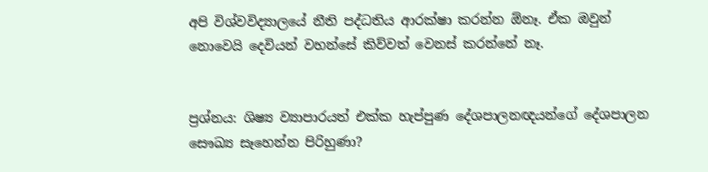අපි විශ්වවිද්‍යාලයේ නීති පද්ධතිය ආරක්ෂා කරන්න ඕනෑ. ඒක ඔවුන් නොවෙයි දෙවියන් වහන්සේ කිව්වත් වෙනස් කරන්නේ නෑ.


ප්‍රශ්නය: ශිෂ්‍ය ව්‍යාපාරයත් එක්ක හැප්පුණ දේශපාලනඥයන්ගේ දේශපාලන සෞඛ්‍ය සෑහෙන්න පිරිහුණා?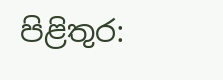පිළිතුර: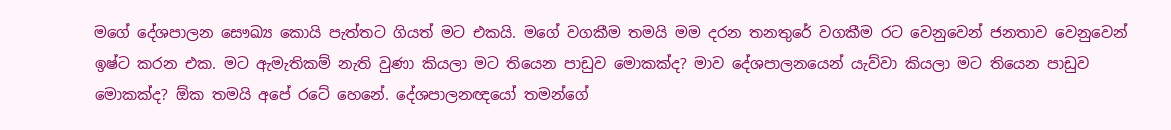මගේ දේශපාලන සෞඛ්‍ය කොයි පැත්තට ගියත් මට එකයි. මගේ වගකීම තමයි මම දරන තනතුරේ වගකීම රට වෙනුවෙන් ජනතාව වෙනුවෙන් ඉෂ්ට කරන එක. මට ඇමැතිකම් නැති වුණා කියලා මට තියෙන පාඩුව මොකක්ද? මාව දේශපාලනයෙන් යැව්වා කියලා මට තියෙන පාඩුව මොකක්ද? ඕක තමයි අපේ රටේ හෙනේ. දේශපාලනඥයෝ තමන්ගේ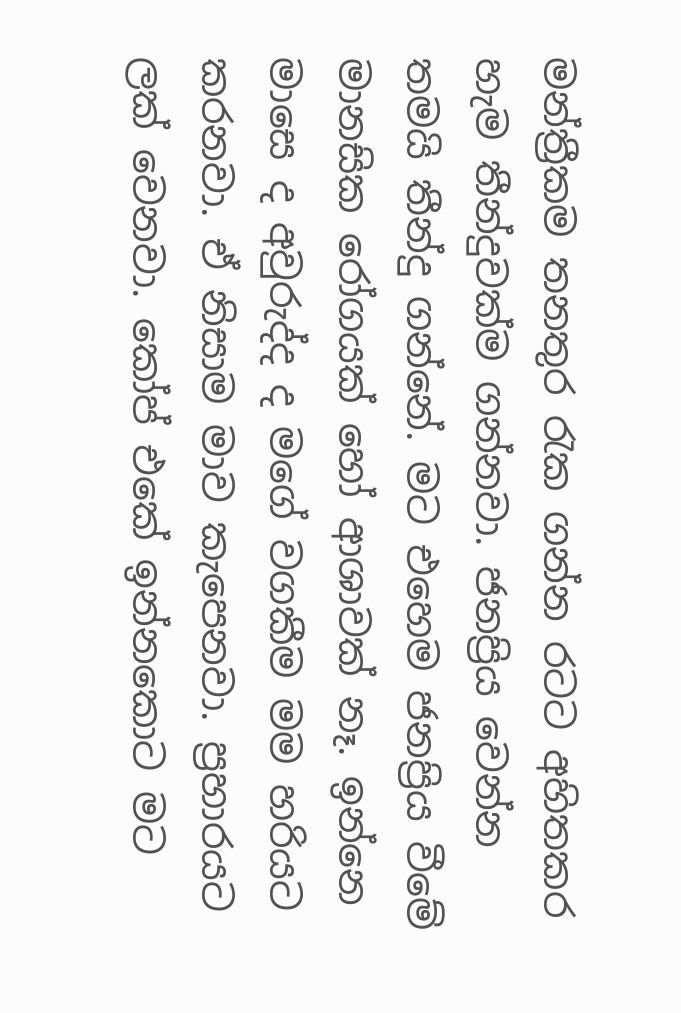මන්ත්‍රීකම තනතුර රැක ගන්න රටට අහිතකර හැම තීන්දුවක්ම ගන්නවා. ජනප්‍රිය වෙන්න තමයි තීන්දු ගන්නේ. මට එහෙම ජනප්‍රිය වීමේ මානසික රෝගයක් හෝ ආශාවක් නෑ. ඉන්නෙ මාසෙ ද අවුරුද්ද ද මගේ වගකීම මම හරියට කරනවා. ඒ නිසාම මාව කැපෙනවා. ප්‍රහාරයට ලක් වෙනවා. කෝප් එකේ ඉන්නකොට මට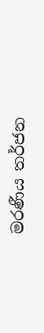මරණීය තර්ජන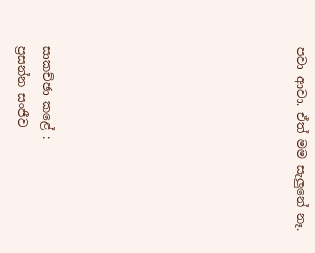පවා ආවා. ඒත් මම සැලුනේ නෑ.









සාකච්ඡා කළේ :
ප්‍රසන්න සංජීව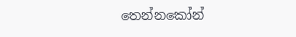තෙන්නකෝන්